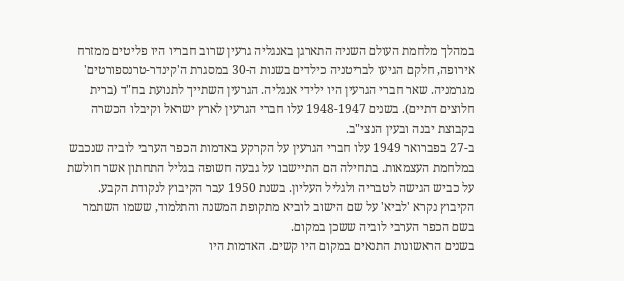במהלך מלחמת העולם השניה התארגן באנגליה גרעין שרוב חבריו היו פליטים ממזרח אירופה, חלקם הגיעו לבריטניה כילדים בשנות ה-30 במסגרת ה'קינדר-טרנספורטים' מגרמניה. שאר חברי הגרעין היו ילידי אנגליה. הגרעין השתייך לתנועת בח"ד (ברית חלוצים דתיים). בשנים 1948-1947 עלו חברי הגרעין לארץ ישראל וקיבלו הכשרה בקבוצת יבנה ובעין הנצי"ב.
ב-27 בפברואר 1949 עלו חברי הגרעין על הקרקע באדמות הכפר הערבי לוביה שנכבש במלחמת העצמאות. בתחילה הם התיישבו על גבעה חשופה בגליל התחתון אשר חולשת על כביש הגישה לטבריה ולגליל העליון. בשנת 1950 עבר הקיבוץ לנקודת הקבע. הקיבוץ נקרא 'לביא' על שם הישוב לוביא מתקופת המשנה והתלמוד, ששמו השתמר בשם הכפר הערבי לוביה ששכן במקום.
בשנים הראשונות התנאים במקום היו קשים. האדמות היו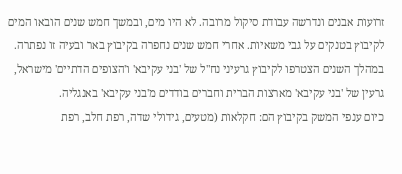זרועות אבנים ונדרשה עבודת סיקול מרובה. לא היו מים, ובמשך חמש שנים הובאו המים לקיבוץ בטנקים על גבי משאיות. אחרי חמש שנים נחפרה בקיבוץ באר ובעיה זו נפתרה. במהלך השנים הצטרפו לקיבוץ גרעיני נח"ל של 'בני עקיבא' ו'הצופים הדתיים' מישראל, גרעין של 'בני עקיבא' מארצות הברית וחברים בודדים מ'בני עקיבא' באנגליה.
כיום ענפי המשק בקיבוץ הם: חקלאות (מטעים, גידולי שדה, רפת חלב, רפת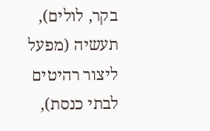בקר, לולים), תעשיה (מפעל ליצור רהיטים לבתי כנסת),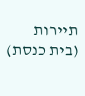תיירות (בית כנסת)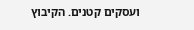ועסקים קטנים. הקיבוץ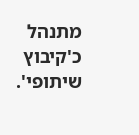מתנהל כ'קיבוץ שיתופי'.